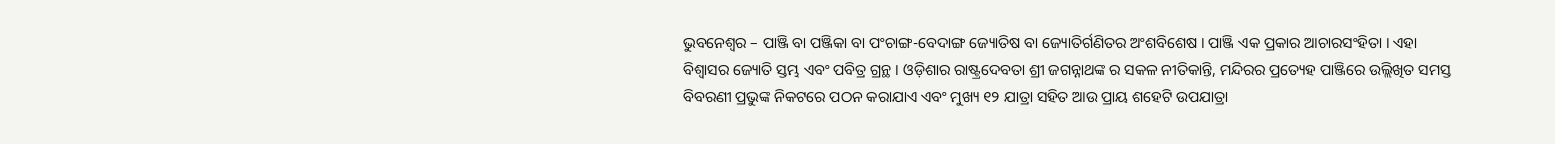ଭୁବନେଶ୍ୱର – ପାଞ୍ଜି ବା ପଞ୍ଜିକା ବା ପଂଚାଙ୍ଗ-ବେଦାଙ୍ଗ ଜ୍ୟୋତିଷ ବା ଜ୍ୟୋତିର୍ଗଣିତର ଅଂଶବିଶେଷ । ପାଞ୍ଜି ଏକ ପ୍ରକାର ଆଚାରସଂହିତା । ଏହା ବିଶ୍ୱାସର ଜ୍ୟୋତି ସ୍ତମ୍ଭ ଏବଂ ପବିତ୍ର ଗ୍ରନ୍ଥ । ଓଡ଼ିଶାର ରାଷ୍ଟ୍ରଦେବତା ଶ୍ରୀ ଜଗନ୍ନାଥଙ୍କ ର ସକଳ ନୀତିକାନ୍ତି, ମନ୍ଦିରର ପ୍ରତ୍ୟେହ ପାଞ୍ଜିରେ ଉଲ୍ଲିଖିତ ସମସ୍ତ ବିବରଣୀ ପ୍ରଭୁଙ୍କ ନିକଟରେ ପଠନ କରାଯାଏ ଏବଂ ମୁଖ୍ୟ ୧୨ ଯାତ୍ରା ସହିତ ଆଉ ପ୍ରାୟ ଶହେଟି ଉପଯାତ୍ରା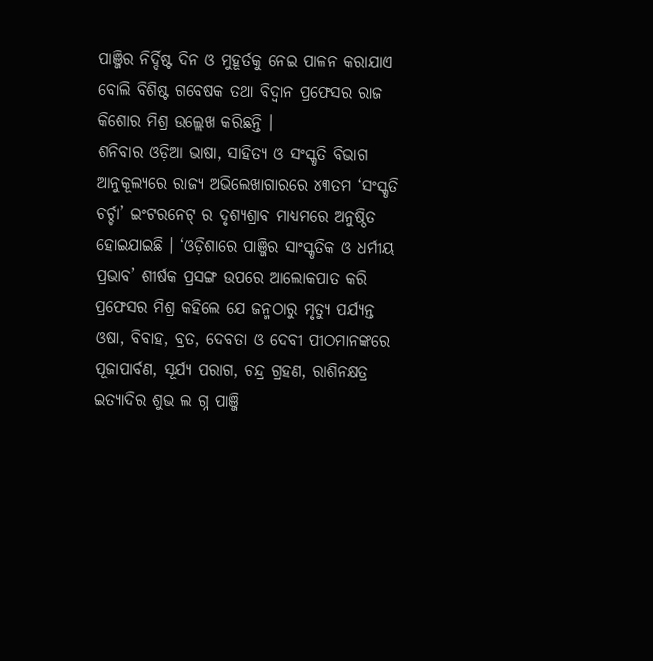ପାଞ୍ଜିର ନିର୍ଦ୍ଦିଷ୍ଟ ଦିନ ଓ ମୁହୂର୍ତକୁ ନେଇ ପାଳନ କରାଯାଏ ବୋଲି ବିଶିଷ୍ଟ ଗବେଷକ ତଥା ବିଦ୍ୱାନ ପ୍ରଫେସର ରାଜ କିଶୋର ମିଶ୍ର ଉଲ୍ଲେଖ କରିଛନ୍ତି ।
ଶନିବାର ଓଡ଼ିଆ ଭାଷା, ସାହିତ୍ୟ ଓ ସଂସ୍କୃତି ବିଭାଗ ଆନୁକୂଲ୍ୟରେ ରାଜ୍ୟ ଅଭିଲେଖାଗାରରେ ୪୩ତମ ‘ସଂସ୍କୃତି ଚର୍ଚ୍ଚା’ ଇଂଟରନେଟ୍ ର ଦୃଶ୍ୟଶ୍ରାବ ମାଧ୍ୟମରେ ଅନୁଷ୍ଠିତ ହୋଇଯାଇଛି । ‘ଓଡ଼ିଶାରେ ପାଞ୍ଜିର ସାଂସ୍କୃତିକ ଓ ଧର୍ମୀୟ ପ୍ରଭାବ’ ଶୀର୍ଷକ ପ୍ରସଙ୍ଗ ଉପରେ ଆଲୋକପାତ କରି ପ୍ରଫେସର ମିଶ୍ର କହିଲେ ଯେ ଜନ୍ମଠାରୁ ମୃତ୍ୟୁ ପର୍ଯ୍ୟନ୍ତ ଓଷା, ବିବାହ, ବ୍ରତ, ଦେବତା ଓ ଦେବୀ ପୀଠମାନଙ୍କରେ ପୂଜାପାର୍ବଣ, ସୂର୍ଯ୍ୟ ପରାଗ, ଚନ୍ଦ୍ର ଗ୍ରହଣ, ରାଶିନକ୍ଷତ୍ର ଇତ୍ୟାଦିର ଶୁଭ ଲ ଗ୍ନ ପାଞ୍ଜି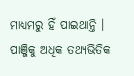ମାଧ୍ୟମରୁ ହିଁ ପାଇଥାନ୍ତି । ପାଞ୍ଜିକୁ ଅଧିକ ତଥ୍ୟଭିତିକ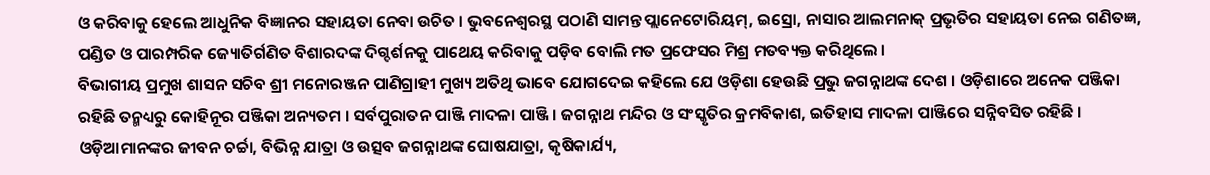ଓ କରିବାକୁ ହେଲେ ଆଧୁନିକ ବିଜ୍ଞାନର ସହାୟତା ନେବା ଉଚିତ । ଭୁବନେଶ୍ୱରସ୍ଥ ପଠାଣି ସାମନ୍ତ ପ୍ଲାନେଟୋରିୟମ୍, ଇସ୍ରୋ, ନାସାର ଆଲମନାକ୍ ପ୍ରଭୃତିର ସହାୟତା ନେଇ ଗଣିତଜ୍ଞ, ପଣ୍ଡିତ ଓ ପାରମ୍ପରିକ ଜ୍ୟୋତିର୍ଗଣିତ ବିଶାରଦଙ୍କ ଦିଗ୍ଦର୍ଶନକୁ ପାଥେୟ କରିବାକୁ ପଡ଼ିବ ବୋଲି ମତ ପ୍ରଫେସର ମିଶ୍ର ମତବ୍ୟକ୍ତ କରିଥିଲେ ।
ବିଭାଗୀୟ ପ୍ରମୁଖ ଶାସନ ସଚିବ ଶ୍ରୀ ମନୋରଞ୍ଜନ ପାଣିଗ୍ରାହୀ ମୁଖ୍ୟ ଅତିଥି ଭାବେ ଯୋଗଦେଇ କହିଲେ ଯେ ଓଡ଼ିଶା ହେଉଛି ପ୍ରଭୁ ଜଗନ୍ନାଥଙ୍କ ଦେଶ । ଓଡ଼ିଶାରେ ଅନେକ ପଞ୍ଜିକା ରହିଛି ତନ୍ମଧ୍ୟରୁ କୋହିନୂର ପଞ୍ଜିକା ଅନ୍ୟତମ । ସର୍ବପୁରାତନ ପାଞ୍ଜି ମାଦଳା ପାଞ୍ଜି । ଜଗନ୍ନାଥ ମନ୍ଦିର ଓ ସଂସ୍କୃତିର କ୍ରମବିକାଶ, ଇତିହାସ ମାଦଳା ପାଞ୍ଜିରେ ସନ୍ନିବସିତ ରହିଛି । ଓଡ଼ିଆମାନଙ୍କର ଜୀବନ ଚର୍ଚ୍ଚା, ବିଭିନ୍ନ ଯାତ୍ରା ଓ ଉତ୍ସବ ଜଗନ୍ନାଥଙ୍କ ଘୋଷଯାତ୍ରା, କୃଷିକାର୍ଯ୍ୟ,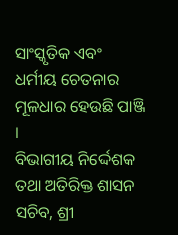ସାଂସ୍କୃତିକ ଏବଂ ଧର୍ମୀୟ ଚେତନାର ମୂଳଧାର ହେଉଛି ପାଞ୍ଜି ।
ବିଭାଗୀୟ ନିର୍ଦ୍ଦେଶକ ତଥା ଅତିରିକ୍ତ ଶାସନ ସଚିବ, ଶ୍ରୀ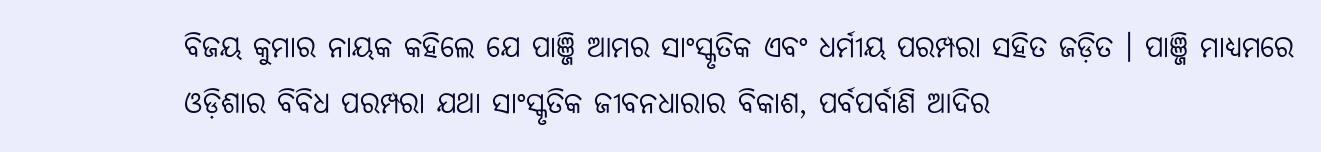ବିଜୟ କୁମାର ନାୟକ କହିଲେ ଯେ ପାଞ୍ଜି ଆମର ସାଂସ୍କୃତିକ ଏବଂ ଧର୍ମୀୟ ପରମ୍ପରା ସହିତ ଜଡ଼ିତ । ପାଞ୍ଜି ମାଧ୍ୟମରେ ଓଡ଼ିଶାର ବିବିଧ ପରମ୍ପରା ଯଥା ସାଂସ୍କୃତିକ ଜୀବନଧାରାର ବିକାଶ, ପର୍ବପର୍ବାଣି ଆଦିର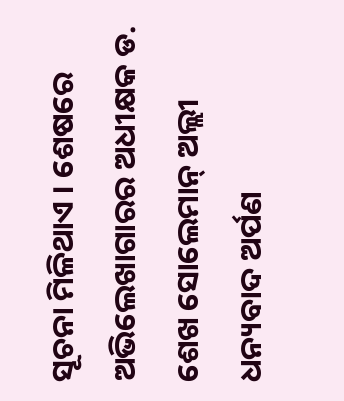ସୂଚନା ମିଳିଥାଏ । ଶେଷରେ ଅଭିଲେଖାଗାରର ଅଧୀକ୍ଷକ ଡ. ଶେଖ ସୋଲେମାନ୍ ଅଲ୍ଲୀ ଧନ୍ୟବାଦ ଅର୍ପଣ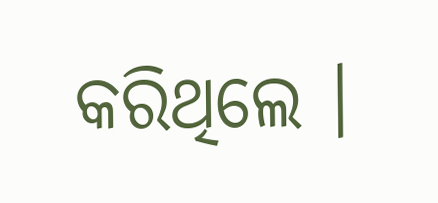କରିଥିଲେ ।